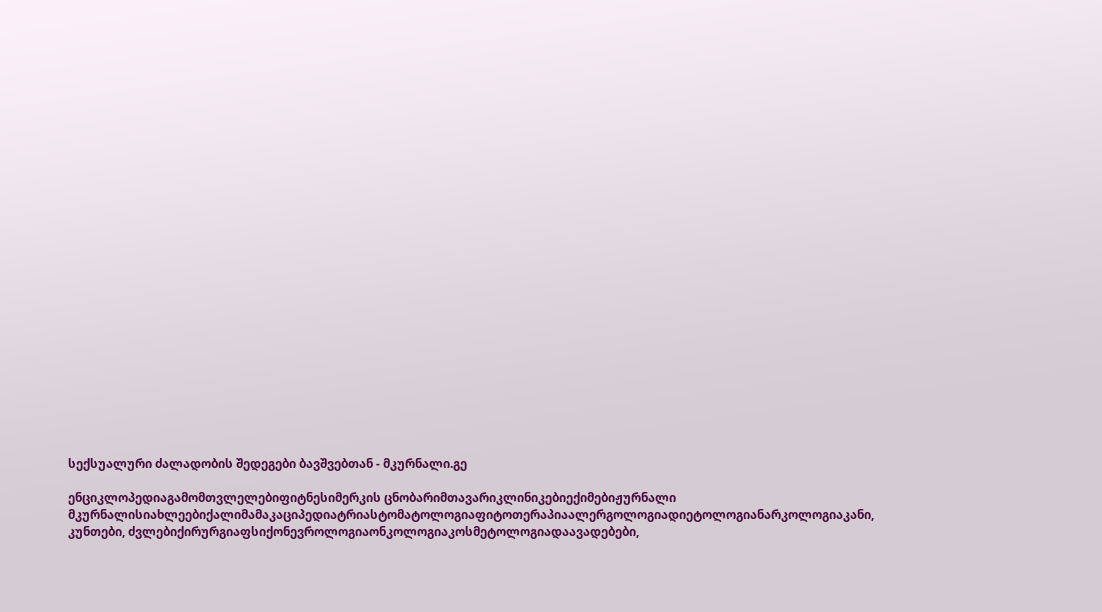სექსუალური ძალადობის შედეგები ბავშვებთან - მკურნალი.გე

ენციკლოპედიაგამომთვლელებიფიტნესიმერკის ცნობარიმთავარიკლინიკებიექიმებიჟურნალი მკურნალისიახლეებიქალიმამაკაციპედიატრიასტომატოლოგიაფიტოთერაპიაალერგოლოგიადიეტოლოგიანარკოლოგიაკანი, კუნთები, ძვლებიქირურგიაფსიქონევროლოგიაონკოლოგიაკოსმეტოლოგიადაავადებები,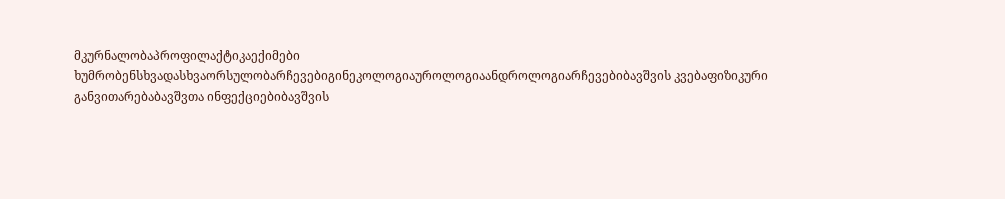მკურნალობაპროფილაქტიკაექიმები ხუმრობენსხვადასხვაორსულობარჩევებიგინეკოლოგიაუროლოგიაანდროლოგიარჩევებიბავშვის კვებაფიზიკური განვითარებაბავშვთა ინფექციებიბავშვის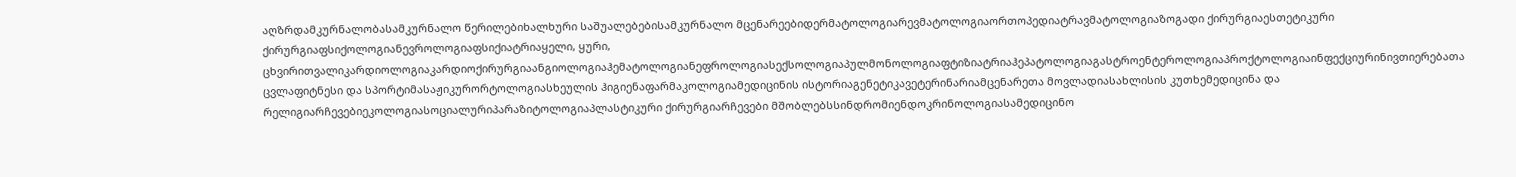აღზრდამკურნალობასამკურნალო წერილებიხალხური საშუალებებისამკურნალო მცენარეებიდერმატოლოგიარევმატოლოგიაორთოპედიატრავმატოლოგიაზოგადი ქირურგიაესთეტიკური ქირურგიაფსიქოლოგიანევროლოგიაფსიქიატრიაყელი, ყური, ცხვირითვალიკარდიოლოგიაკარდიოქირურგიაანგიოლოგიაჰემატოლოგიანეფროლოგიასექსოლოგიაპულმონოლოგიაფტიზიატრიაჰეპატოლოგიაგასტროენტეროლოგიაპროქტოლოგიაინფექციურინივთიერებათა ცვლაფიტნესი და სპორტიმასაჟიკურორტოლოგიასხეულის ჰიგიენაფარმაკოლოგიამედიცინის ისტორიაგენეტიკავეტერინარიამცენარეთა მოვლადიასახლისის კუთხემედიცინა და რელიგიარჩევებიეკოლოგიასოციალურიპარაზიტოლოგიაპლასტიკური ქირურგიარჩევები მშობლებსსინდრომიენდოკრინოლოგიასამედიცინო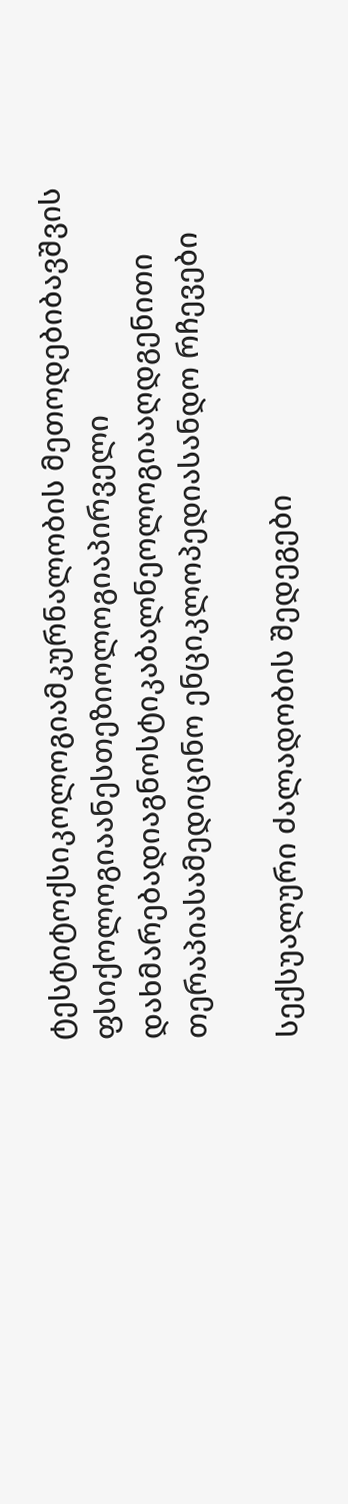ტესტიტოქსიკოლოგიამკურნალობის მეთოდებიბავშვის ფსიქოლოგიაანესთეზიოლოგიაპირველი დახმარებადიაგნოსტიკაბალნეოლოგიააღდგენითი თერაპიასამედიცინო ენციკლოპედიასანდო რჩევები

სექსუალური ძალადობის შედეგები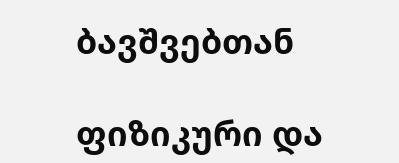ბავშვებთან

ფიზიკური და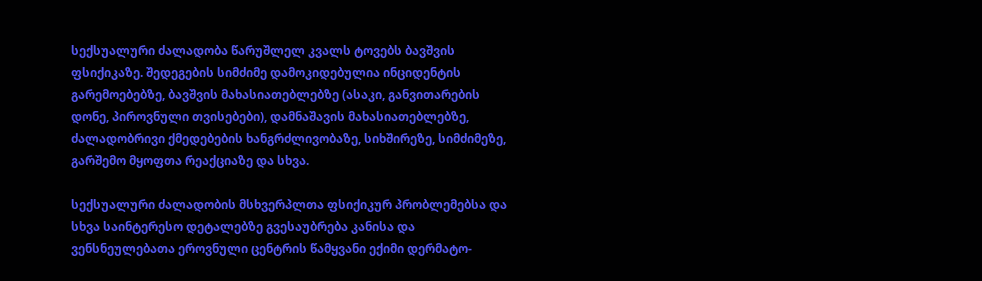სექსუალური ძალადობა წარუშლელ კვალს ტოვებს ბავშვის ფსიქიკაზე. შედეგების სიმძიმე დამოკიდებულია ინციდენტის გარემოებებზე, ბავშვის მახასიათებლებზე (ასაკი, განვითარების დონე, პიროვნული თვისებები), დამნაშავის მახასიათებლებზე, ძალადობრივი ქმედებების ხანგრძლივობაზე, სიხშირეზე, სიმძიმეზე, გარშემო მყოფთა რეაქციაზე და სხვა.

სექსუალური ძალადობის მსხვერპლთა ფსიქიკურ პრობლემებსა და სხვა საინტერესო დეტალებზე გვესაუბრება კანისა და ვენსნეულებათა ეროვნული ცენტრის წამყვანი ექიმი დერმატო-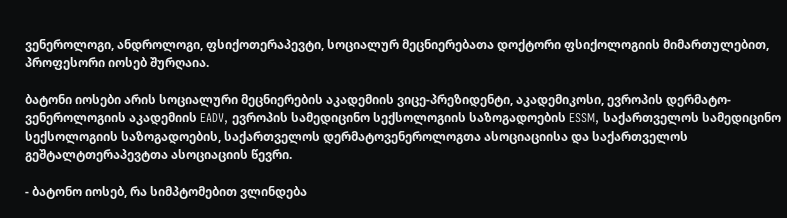ვენეროლოგი, ანდროლოგი, ფსიქოთერაპევტი, სოციალურ მეცნიერებათა დოქტორი ფსიქოლოგიის მიმართულებით, პროფესორი იოსებ შურღაია.

ბატონი იოსები არის სოციალური მეცნიერების აკადემიის ვიცე-პრეზიდენტი, აკადემიკოსი, ევროპის დერმატო-ვენეროლოგიის აკადემიის EADV, ევროპის სამედიცინო სექსოლოგიის საზოგადოების ESSM, საქართველოს სამედიცინო სექსოლოგიის საზოგადოების, საქართველოს დერმატოვენეროლოგთა ასოციაციისა და საქართველოს გეშტალტთერაპევტთა ასოციაციის წევრი.

- ბატონო იოსებ, რა სიმპტომებით ვლინდება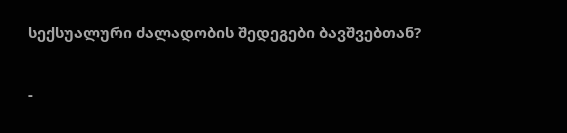სექსუალური ძალადობის შედეგები ბავშვებთან?

-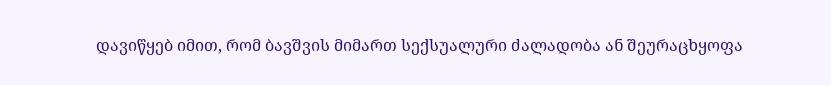დავიწყებ იმით, რომ ბავშვის მიმართ სექსუალური ძალადობა ან შეურაცხყოფა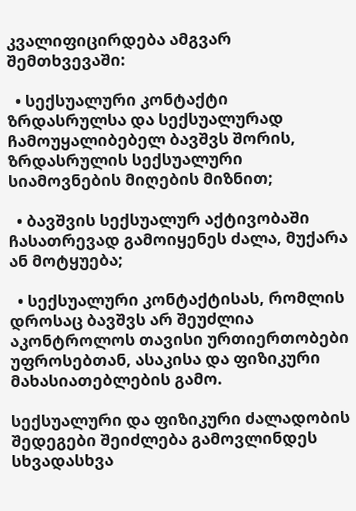კვალიფიცირდება ამგვარ შემთხვევაში:

  • სექსუალური კონტაქტი ზრდასრულსა და სექსუალურად ჩამოუყალიბებელ ბავშვს შორის, ზრდასრულის სექსუალური სიამოვნების მიღების მიზნით;

  • ბავშვის სექსუალურ აქტივობაში ჩასათრევად გამოიყენეს ძალა, მუქარა ან მოტყუება;

  • სექსუალური კონტაქტისას, რომლის დროსაც ბავშვს არ შეუძლია აკონტროლოს თავისი ურთიერთობები უფროსებთან, ასაკისა და ფიზიკური მახასიათებლების გამო.

სექსუალური და ფიზიკური ძალადობის შედეგები შეიძლება გამოვლინდეს სხვადასხვა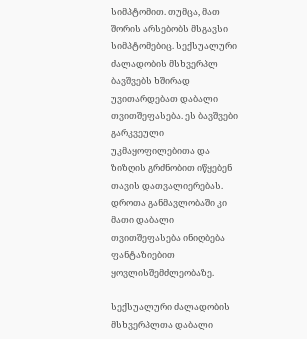სიმპტომით. თუმცა, მათ შორის არსებობს მსგავსი სიმპტომებიც. სექსუალური ძალადობის მსხვერპლ ბავშვებს ხშირად უვითარდებათ დაბალი თვითშეფასება. ეს ბავშვები გარკვეული უკმაყოფილებითა და ზიზღის გრძნობით იწყებენ თავის დათვალიერებას. დროთა განმავლობაში კი მათი დაბალი თვითშეფასება ინიღბება ფანტაზიებით ყოვლისშემძლეობაზე.

სექსუალური ძალადობის მსხვერპლთა დაბალი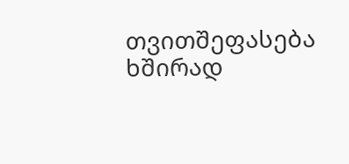თვითშეფასება ხშირად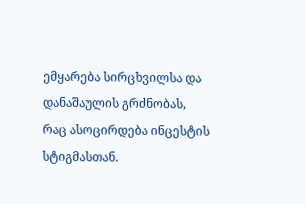ემყარება სირცხვილსა და დანაშაულის გრძნობას, რაც ასოცირდება ინცესტის სტიგმასთან.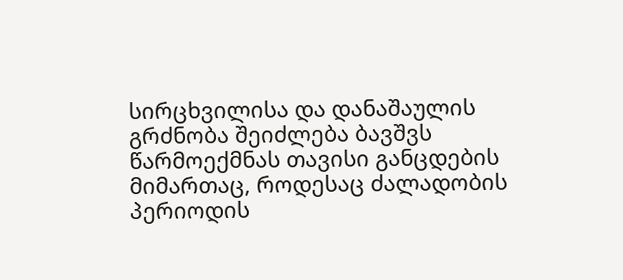სირცხვილისა და დანაშაულის გრძნობა შეიძლება ბავშვს წარმოექმნას თავისი განცდების მიმართაც, როდესაც ძალადობის პერიოდის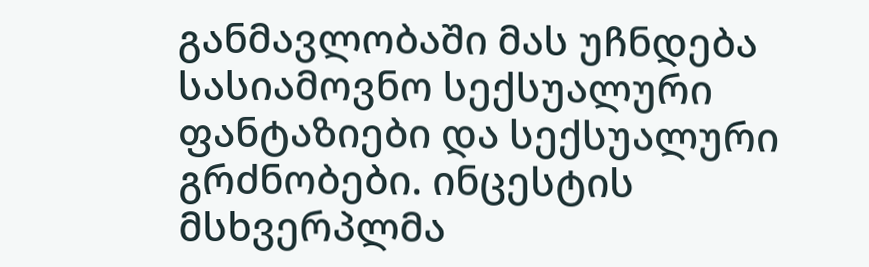განმავლობაში მას უჩნდება სასიამოვნო სექსუალური ფანტაზიები და სექსუალური გრძნობები. ინცესტის მსხვერპლმა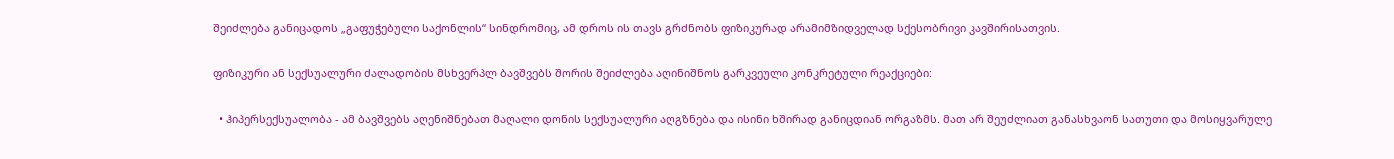შეიძლება განიცადოს „გაფუჭებული საქონლის“ სინდრომიც, ამ დროს ის თავს გრძნობს ფიზიკურად არამიმზიდველად სქესობრივი კავშირისათვის.

ფიზიკური ან სექსუალური ძალადობის მსხვერპლ ბავშვებს შორის შეიძლება აღინიშნოს გარკვეული კონკრეტული რეაქციები:

  • ჰიპერსექსუალობა - ამ ბავშვებს აღენიშნებათ მაღალი დონის სექსუალური აღგზნება და ისინი ხშირად განიცდიან ორგაზმს. მათ არ შეუძლიათ განასხვაონ სათუთი და მოსიყვარულე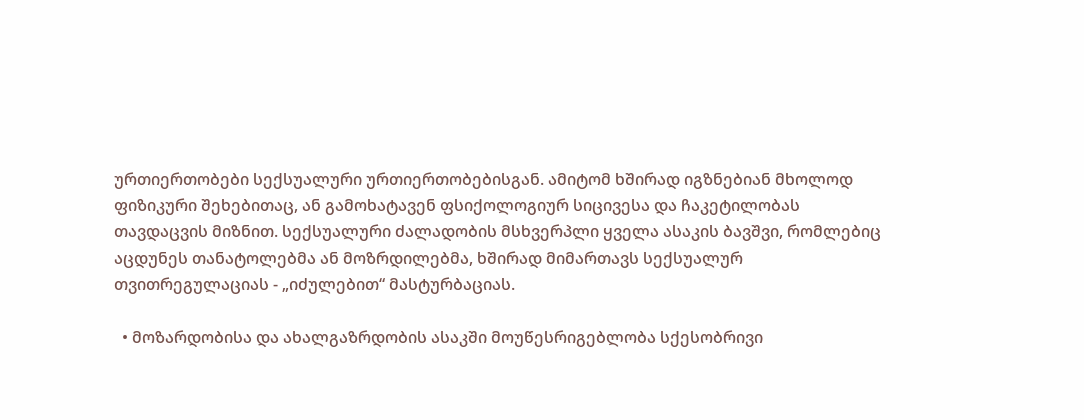ურთიერთობები სექსუალური ურთიერთობებისგან. ამიტომ ხშირად იგზნებიან მხოლოდ ფიზიკური შეხებითაც, ან გამოხატავენ ფსიქოლოგიურ სიცივესა და ჩაკეტილობას თავდაცვის მიზნით. სექსუალური ძალადობის მსხვერპლი ყველა ასაკის ბავშვი, რომლებიც აცდუნეს თანატოლებმა ან მოზრდილებმა, ხშირად მიმართავს სექსუალურ თვითრეგულაციას - „იძულებით“ მასტურბაციას.

  • მოზარდობისა და ახალგაზრდობის ასაკში მოუწესრიგებლობა სქესობრივი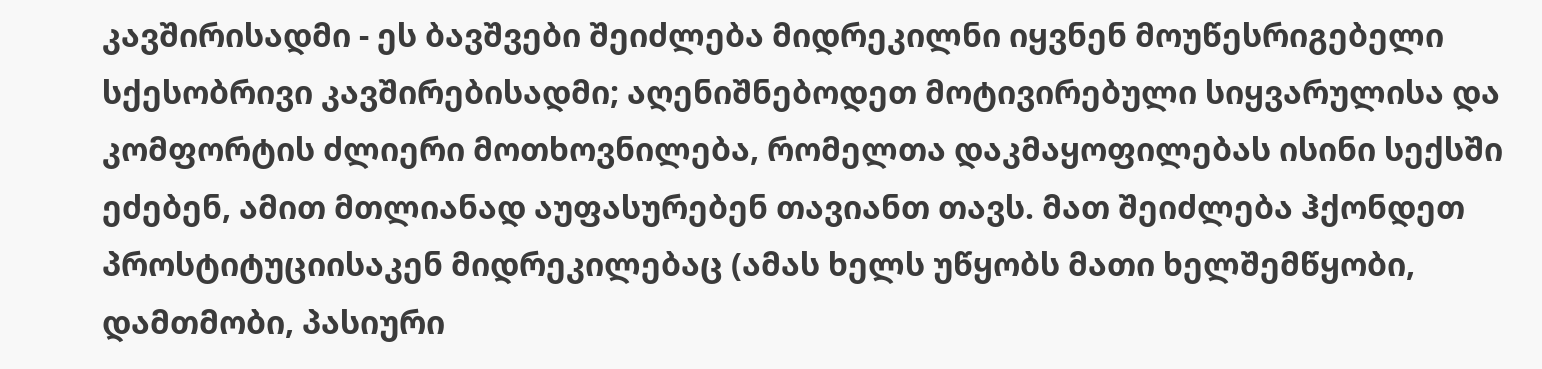კავშირისადმი - ეს ბავშვები შეიძლება მიდრეკილნი იყვნენ მოუწესრიგებელი სქესობრივი კავშირებისადმი; აღენიშნებოდეთ მოტივირებული სიყვარულისა და კომფორტის ძლიერი მოთხოვნილება, რომელთა დაკმაყოფილებას ისინი სექსში ეძებენ, ამით მთლიანად აუფასურებენ თავიანთ თავს. მათ შეიძლება ჰქონდეთ პროსტიტუციისაკენ მიდრეკილებაც (ამას ხელს უწყობს მათი ხელშემწყობი, დამთმობი, პასიური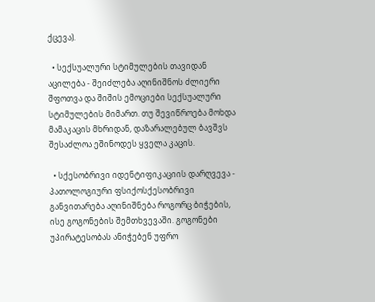ქცევა).

  • სექსუალური სტიმულების თავიდან აცილება - შეიძლება აღინიშნოს ძლიერი შფოთვა და შიშის ემოციები სექსუალური სტიმულების მიმართ. თუ შევიწროება მოხდა მამაკაცის მხრიდან, დაზარალებულ ბავშვს შესაძლოა ეშინოდეს ყველა კაცის.

  • სქესობრივი იდენტიფიკაციის დარღვევა - პათოლოგიური ფსიქოსქესობრივი განვითარება აღინიშნება როგორც ბიჭების, ისე გოგონების შემთხვევაში. გოგონები უპირატესობას ანიჭებენ უფრო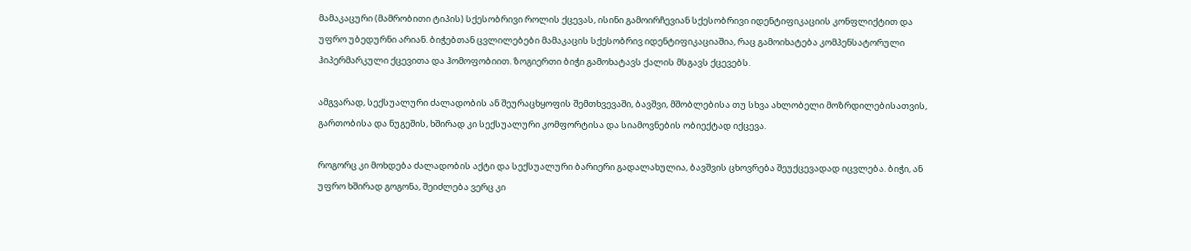მამაკაცური (მამრობითი ტიპის) სქესობრივი როლის ქცევას, ისინი გამოირჩევიან სქესობრივი იდენტიფიკაციის კონფლიქტით და უფრო უბედურნი არიან. ბიჭებთან ცვლილებები მამაკაცის სქესობრივ იდენტიფიკაციაშია, რაც გამოიხატება კომპენსატორული ჰიპერმარკული ქცევითა და ჰომოფობიით. ზოგიერთი ბიჭი გამოხატავს ქალის მსგავს ქცევებს.

ამგვარად, სექსუალური ძალადობის ან შეურაცხყოფის შემთხვევაში, ბავშვი, მშობლებისა თუ სხვა ახლობელი მოზრდილებისათვის, გართობისა და ნუგეშის, ხშირად კი სექსუალური კომფორტისა და სიამოვნების ობიექტად იქცევა.

როგორც კი მოხდება ძალადობის აქტი და სექსუალური ბარიერი გადალახულია, ბავშვის ცხოვრება შეუქცევადად იცვლება. ბიჭი, ან უფრო ხშირად გოგონა, შეიძლება ვერც კი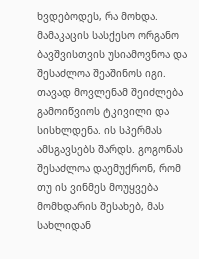ხვდებოდეს, რა მოხდა. მამაკაცის სასქესო ორგანო ბავშვისთვის უსიამოვნოა და შესაძლოა შეაშინოს იგი. თავად მოვლენამ შეიძლება გამოიწვიოს ტკივილი და სისხლდენა. ის სპერმას ამსგავსებს შარდს. გოგონას შესაძლოა დაემუქრონ, რომ თუ ის ვინმეს მოუყვება მომხდარის შესახებ, მას სახლიდან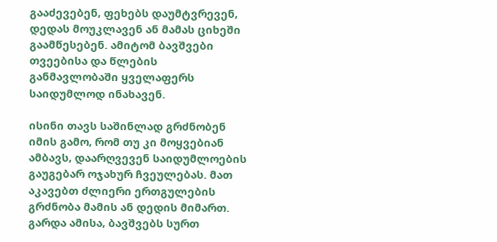გააძევებენ, ფეხებს დაუმტვრევენ, დედას მოუკლავენ ან მამას ციხეში გაამწესებენ. ამიტომ ბავშვები თვეებისა და წლების განმავლობაში ყველაფერს საიდუმლოდ ინახავენ.

ისინი თავს საშინლად გრძნობენ იმის გამო, რომ თუ კი მოყვებიან ამბავს, დაარღვევენ საიდუმლოების გაუგებარ ოჯახურ ჩვეულებას. მათ აკავებთ ძლიერი ერთგულების გრძნობა მამის ან დედის მიმართ. გარდა ამისა, ბავშვებს სურთ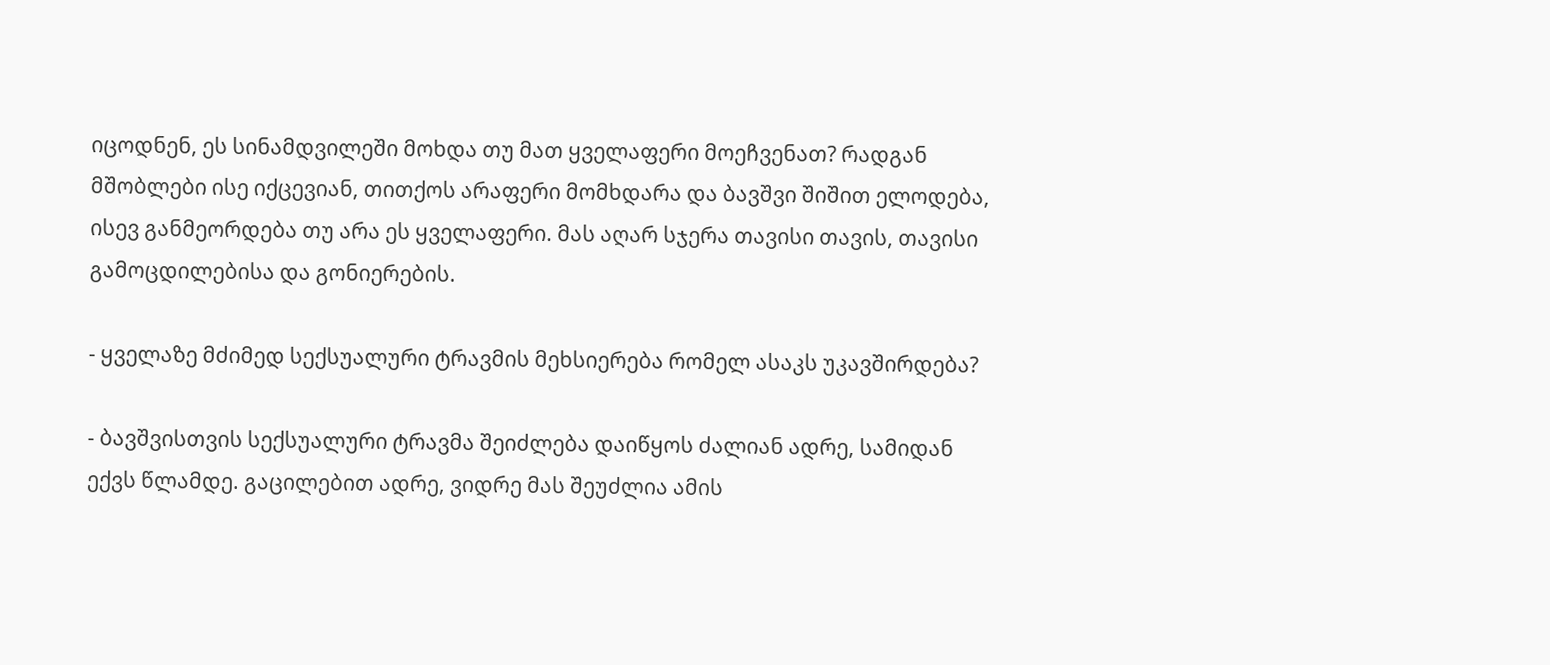იცოდნენ, ეს სინამდვილეში მოხდა თუ მათ ყველაფერი მოეჩვენათ? რადგან მშობლები ისე იქცევიან, თითქოს არაფერი მომხდარა და ბავშვი შიშით ელოდება, ისევ განმეორდება თუ არა ეს ყველაფერი. მას აღარ სჯერა თავისი თავის, თავისი გამოცდილებისა და გონიერების.

- ყველაზე მძიმედ სექსუალური ტრავმის მეხსიერება რომელ ასაკს უკავშირდება?

- ბავშვისთვის სექსუალური ტრავმა შეიძლება დაიწყოს ძალიან ადრე, სამიდან ექვს წლამდე. გაცილებით ადრე, ვიდრე მას შეუძლია ამის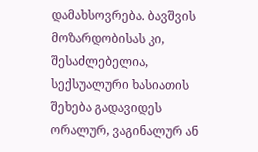დამახსოვრება. ბავშვის მოზარდობისას კი, შესაძლებელია, სექსუალური ხასიათის შეხება გადავიდეს ორალურ, ვაგინალურ ან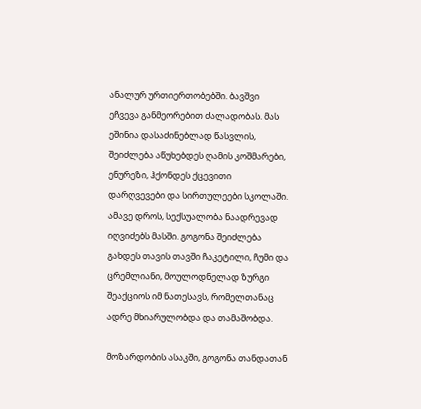ანალურ ურთიერთობებში. ბავშვი ეჩვევა განმეორებით ძალადობას. მას ეშინია დასაძინებლად წასვლის, შეიძლება აწუხებდეს ღამის კოშმარები, ენურეზი, ჰქონდეს ქცევითი დარღვევები და სირთულეები სკოლაში. ამავე დროს, სექსუალობა ნაადრევად იღვიძებს მასში. გოგონა შეიძლება გახდეს თავის თავში ჩაკეტილი, ჩუმი და ცრემლიანი, მოულოდნელად ზურგი შეაქციოს იმ ნათესავს, რომელთანაც ადრე მხიარულობდა და თამაშობდა.

მოზარდობის ასაკში, გოგონა თანდათან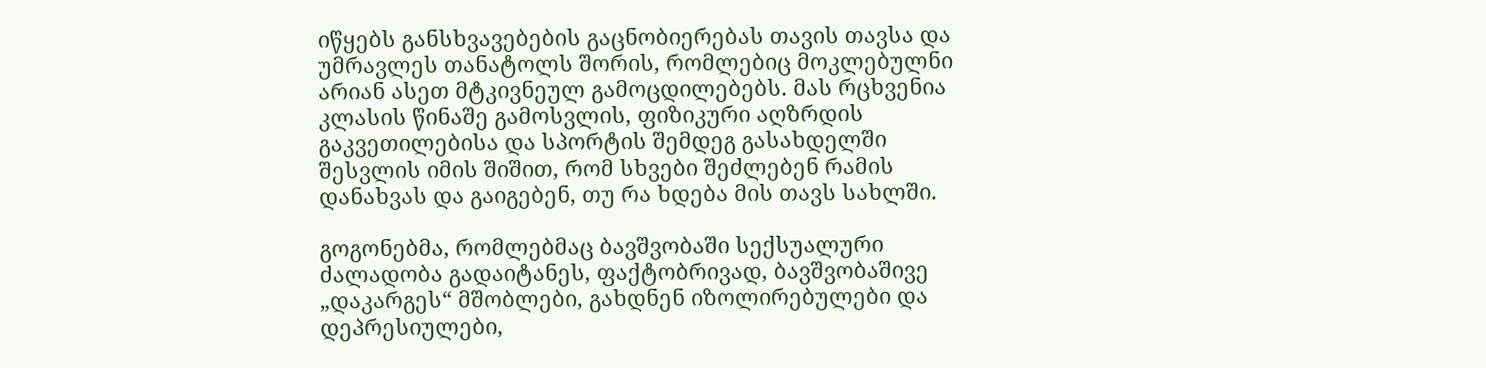იწყებს განსხვავებების გაცნობიერებას თავის თავსა და უმრავლეს თანატოლს შორის, რომლებიც მოკლებულნი არიან ასეთ მტკივნეულ გამოცდილებებს. მას რცხვენია კლასის წინაშე გამოსვლის, ფიზიკური აღზრდის გაკვეთილებისა და სპორტის შემდეგ გასახდელში შესვლის იმის შიშით, რომ სხვები შეძლებენ რამის დანახვას და გაიგებენ, თუ რა ხდება მის თავს სახლში.

გოგონებმა, რომლებმაც ბავშვობაში სექსუალური ძალადობა გადაიტანეს, ფაქტობრივად, ბავშვობაშივე „დაკარგეს“ მშობლები, გახდნენ იზოლირებულები და დეპრესიულები,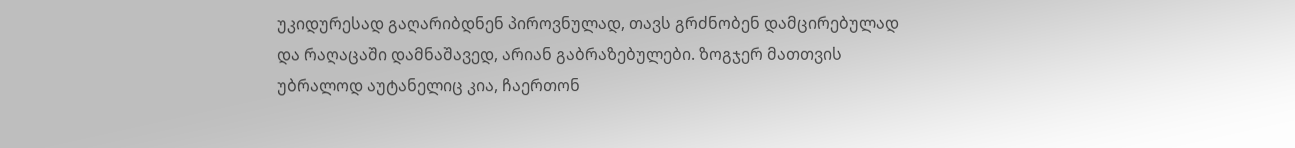უკიდურესად გაღარიბდნენ პიროვნულად, თავს გრძნობენ დამცირებულად და რაღაცაში დამნაშავედ, არიან გაბრაზებულები. ზოგჯერ მათთვის უბრალოდ აუტანელიც კია, ჩაერთონ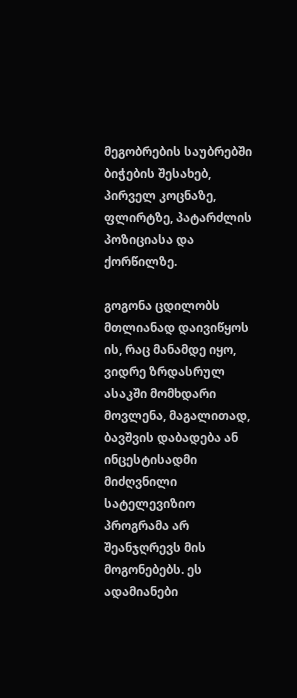მეგობრების საუბრებში ბიჭების შესახებ, პირველ კოცნაზე, ფლირტზე, პატარძლის პოზიციასა და ქორწილზე.

გოგონა ცდილობს მთლიანად დაივიწყოს ის, რაც მანამდე იყო, ვიდრე ზრდასრულ ასაკში მომხდარი მოვლენა, მაგალითად, ბავშვის დაბადება ან ინცესტისადმი მიძღვნილი სატელევიზიო პროგრამა არ შეანჯღრევს მის მოგონებებს. ეს ადამიანები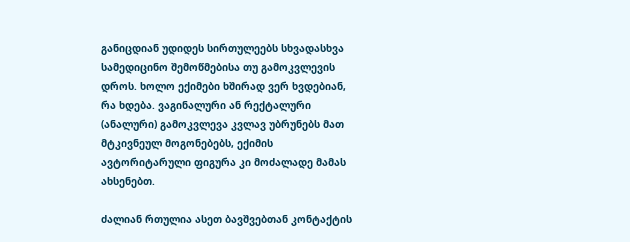განიცდიან უდიდეს სირთულეებს სხვადასხვა სამედიცინო შემოწმებისა თუ გამოკვლევის დროს. ხოლო ექიმები ხშირად ვერ ხვდებიან, რა ხდება. ვაგინალური ან რექტალური (ანალური) გამოკვლევა კვლავ უბრუნებს მათ მტკივნეულ მოგონებებს, ექიმის ავტორიტარული ფიგურა კი მოძალადე მამას ახსენებთ.

ძალიან რთულია ასეთ ბავშვებთან კონტაქტის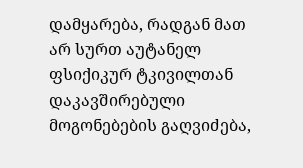დამყარება, რადგან მათ არ სურთ აუტანელ ფსიქიკურ ტკივილთან დაკავშირებული მოგონებების გაღვიძება,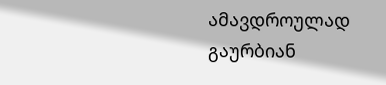ამავდროულად გაურბიან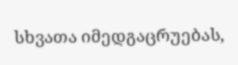სხვათა იმედგაცრუებას,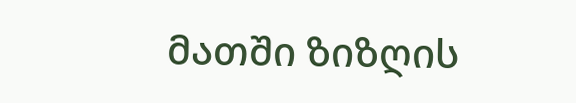მათში ზიზღის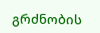გრძნობის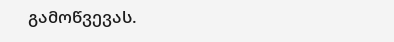გამოწვევას.